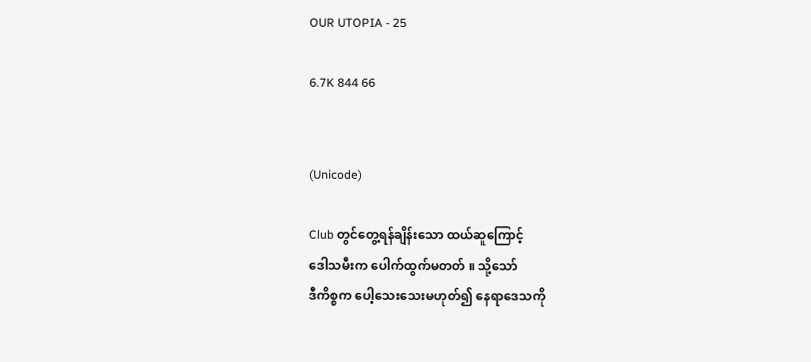OUR UTOPIA - 25

6.7K 844 66


(Unicode)

Club တွင်တွေ့ရန်ချိန်းသော ထယ်ဆူကြောင့်
ဒေါသမီးက ပေါက်ထွက်မတတ် ။ သို့သော်
ဒီကိစ္စက ပေါ့သေးသေးမဟုတ်၍ နေရာဒေသကို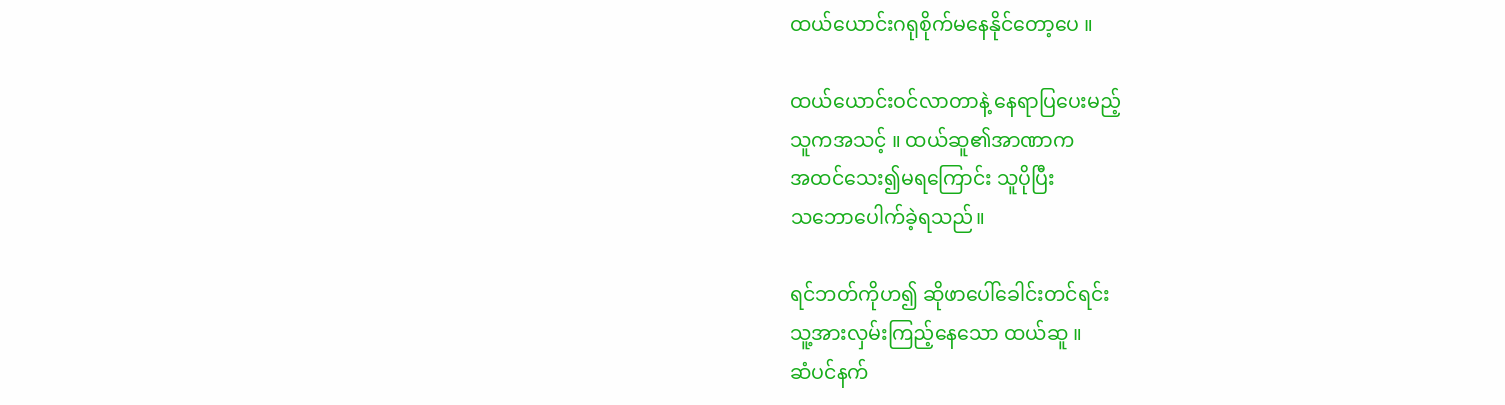ထယ်ယောင်းဂရုစိုက်မနေနိုင်တော့ပေ ။

ထယ်ယောင်းဝင်လာတာနဲ့ နေရာပြပေးမည့်
သူကအသင့် ။ ထယ်ဆူ၏အာဏာက
အထင်သေး၍မရကြောင်း သူပိုပြီး
သဘောပေါက်ခဲ့ရသည်။

ရင်ဘတ်ကိုဟ၍ ဆိုဖာပေါ်ခေါင်းတင်ရင်း
သူ့အားလှမ်းကြည့်နေသော ထယ်ဆူ ။
ဆံပင်နက်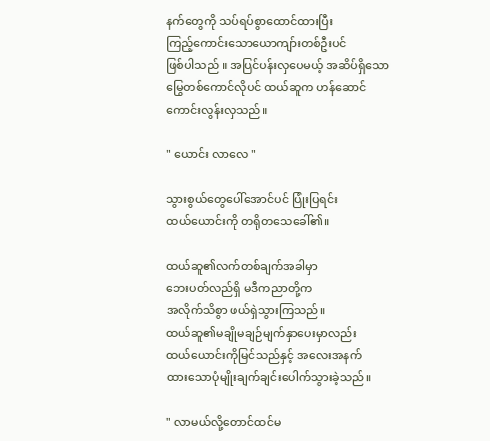နက်တွေကို သပ်ရပ်စွာထောင်ထားပြီး
ကြည့်ကောင်းသောယောကျာ်းတစ်ဦးပင်
ဖြစ်ပါသည် ။ အပြင်ပန်းလှပေမယ့် အဆိပ်ရှိသော
မြွေတစ်ကောင်လိုပင် ထယ်ဆူက ဟန်ဆောင်
ကောင်းလွန်းလှသည်။

" ယောင်း လာလေ "

သွားစွယ်တွေပေါ်အောင်ပင် ပြုံးပြရင်း
ထယ်ယောင်းကို တရိုတသေခေါ်၏။

ထယ်ဆူ၏လက်တစ်ချက်အခါမှာ
ဘေးပတ်လည်ရှိ မဒီကညာတို့က
အလိုက်သိစွာ ဖယ်ရှဲသွားကြသည်။
ထယ်ဆူ၏မချိုမချဉ်မျက်နှာပေးမှာလည်း
ထယ်ယောင်းကိုမြင်သည်နှင့် အလေးအနက်
ထားသောပုံမျိုးချက်ချင်းပေါက်သွားခဲ့သည်။

" လာမယ်လို့တောင်ထင်မ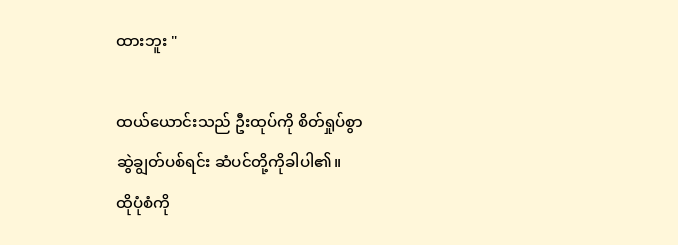ထားဘူး "

ထယ်ယောင်းသည် ဦးထုပ်ကို စိတ်ရှုပ်စွာ
ဆွဲချွတ်ပစ်ရင်း ဆံပင်တို့ကိုခါပါ၏။
ထိုပုံစံကို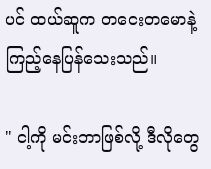ပင် ထယ်ဆူက တငေးတမောနဲ့
ကြည့်နေပြန်သေးသည်။

" ငါ့ကို မင်းဘာဖြစ်လို့ ဒီလိုတွေ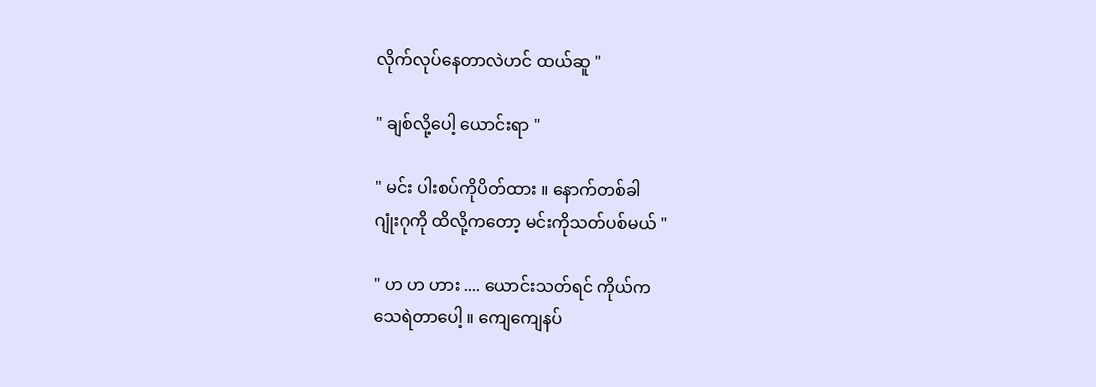လိုက်လုပ်နေတာလဲဟင် ထယ်ဆူ "

" ချစ်လို့ပေါ့ ယောင်းရာ "

" မင်း ပါးစပ်ကိုပိတ်ထား ။ နောက်တစ်ခါ
ဂျုံးဂုကို ထိလို့ကတော့ မင်းကိုသတ်ပစ်မယ် "

" ဟ ဟ ဟား .... ယောင်းသတ်ရင် ကိုယ်က
သေရဲတာပေါ့ ။ ကျေကျေနပ်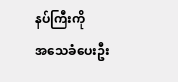နပ်ကြီးကို
အသေခံပေးဦး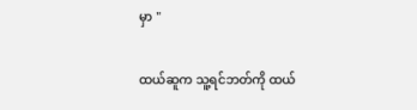မှာ "

ထယ်ဆူက သူ့ရင်ဘတ်ကို ထယ်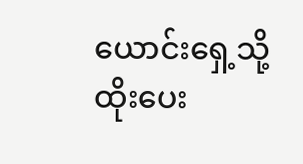ယောင်းရှေ့သို့
ထိုးပေး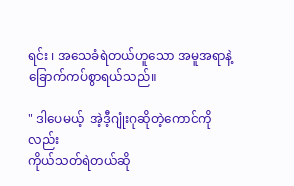ရင်း ၊ အသေခံရဲတယ်ဟူသော အမူအရာနဲ့
ခြောက်ကပ်စွာရယ်သည်။

" ဒါပေမယ့်  အဲ့ဒီ့ဂျုံးဂုဆိုတဲ့ကောင်ကိုလည်း
ကိုယ်သတ်ရဲတယ်ဆို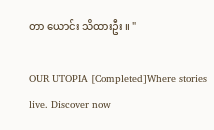တာ ယောင်း သိထားဦး ။ "

OUR UTOPIA [Completed]Where stories live. Discover now